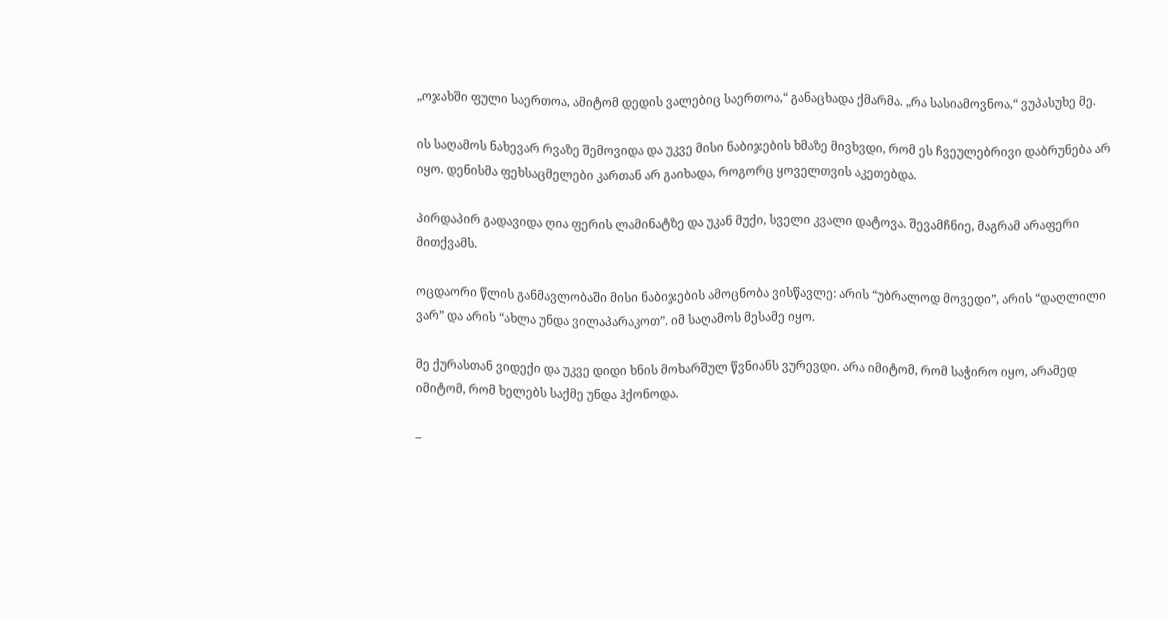„ოჯახში ფული საერთოა, ამიტომ დედის ვალებიც საერთოა,“ განაცხადა ქმარმა. „რა სასიამოვნოა,“ ვუპასუხე მე.

ის საღამოს ნახევარ რვაზე შემოვიდა და უკვე მისი ნაბიჯების ხმაზე მივხვდი, რომ ეს ჩვეულებრივი დაბრუნება არ იყო. დენისმა ფეხსაცმელები კართან არ გაიხადა, როგორც ყოველთვის აკეთებდა.

პირდაპირ გადავიდა ღია ფერის ლამინატზე და უკან მუქი, სველი კვალი დატოვა. შევამჩნიე, მაგრამ არაფერი მითქვამს.

ოცდაორი წლის განმავლობაში მისი ნაბიჯების ამოცნობა ვისწავლე: არის “უბრალოდ მოვედი”, არის “დაღლილი ვარ” და არის “ახლა უნდა ვილაპარაკოთ”. იმ საღამოს მესამე იყო.

მე ქურასთან ვიდექი და უკვე დიდი ხნის მოხარშულ წვნიანს ვურევდი. არა იმიტომ, რომ საჭირო იყო, არამედ იმიტომ, რომ ხელებს საქმე უნდა ჰქონოდა.

–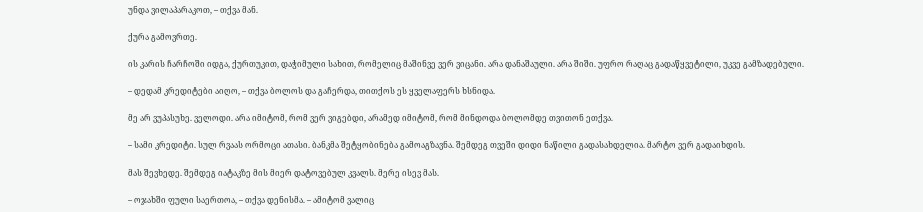უნდა ვილაპარაკოთ, – თქვა მან.

ქურა გამოვრთე.

ის კარის ჩარჩოში იდგა, ქურთუკით, დაჭიმული სახით, რომელიც მაშინვე ვერ ვიცანი. არა დანაშაული. არა შიში. უფრო რაღაც გადაწყვეტილი, უკვე გამზადებული.

– დედამ კრედიტები აიღო, – თქვა ბოლოს და გაჩერდა, თითქოს ეს ყველაფერს ხსნიდა.

მე არ ვუპასუხე. ველოდი. არა იმიტომ, რომ ვერ ვიგებდი, არამედ იმიტომ, რომ მინდოდა ბოლომდე თვითონ ეთქვა.

– სამი კრედიტი. სულ რვაას ორმოცი ათასი. ბანკმა შეტყობინება გამოაგზავნა. შემდეგ თვეში დიდი ნაწილი გადასახდელია. მარტო ვერ გადაიხდის.

მას შევხედე. შემდეგ იატაკზე მის მიერ დატოვებულ კვალს. მერე ისევ მას.

– ოჯახში ფული საერთოა, – თქვა დენისმა. – ამიტომ ვალიც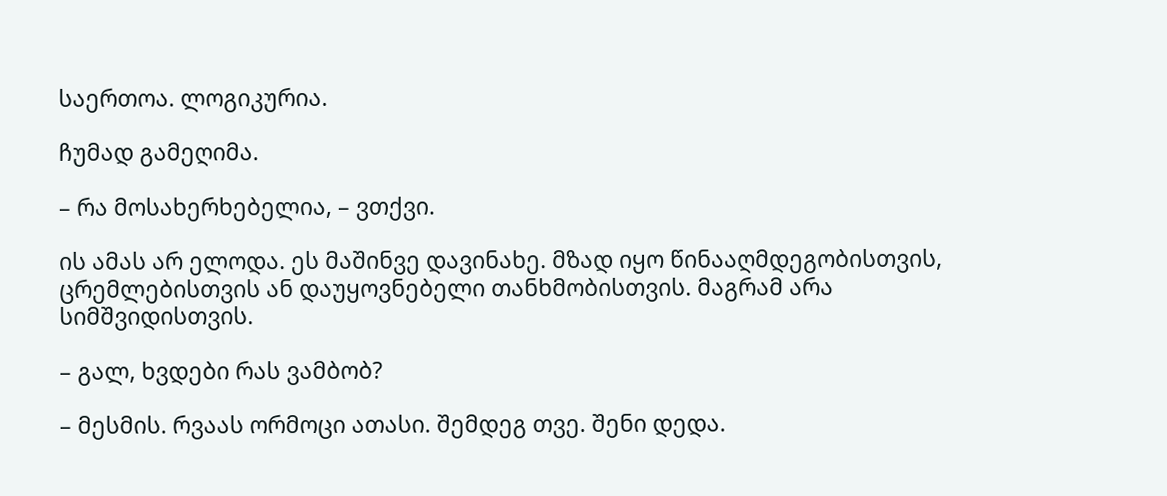საერთოა. ლოგიკურია.

ჩუმად გამეღიმა.

– რა მოსახერხებელია, – ვთქვი.

ის ამას არ ელოდა. ეს მაშინვე დავინახე. მზად იყო წინააღმდეგობისთვის, ცრემლებისთვის ან დაუყოვნებელი თანხმობისთვის. მაგრამ არა სიმშვიდისთვის.

– გალ, ხვდები რას ვამბობ?

– მესმის. რვაას ორმოცი ათასი. შემდეგ თვე. შენი დედა.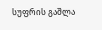სუფრის გაშლა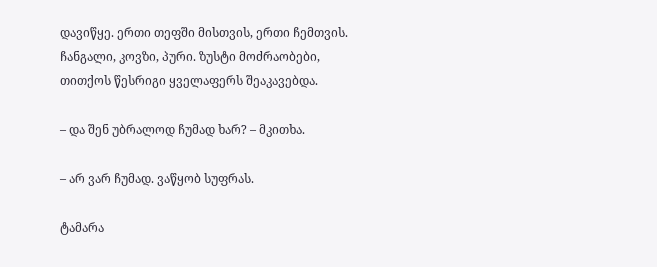დავიწყე. ერთი თეფში მისთვის, ერთი ჩემთვის. ჩანგალი, კოვზი, პური. ზუსტი მოძრაობები, თითქოს წესრიგი ყველაფერს შეაკავებდა.

– და შენ უბრალოდ ჩუმად ხარ? – მკითხა.

– არ ვარ ჩუმად. ვაწყობ სუფრას.

ტამარა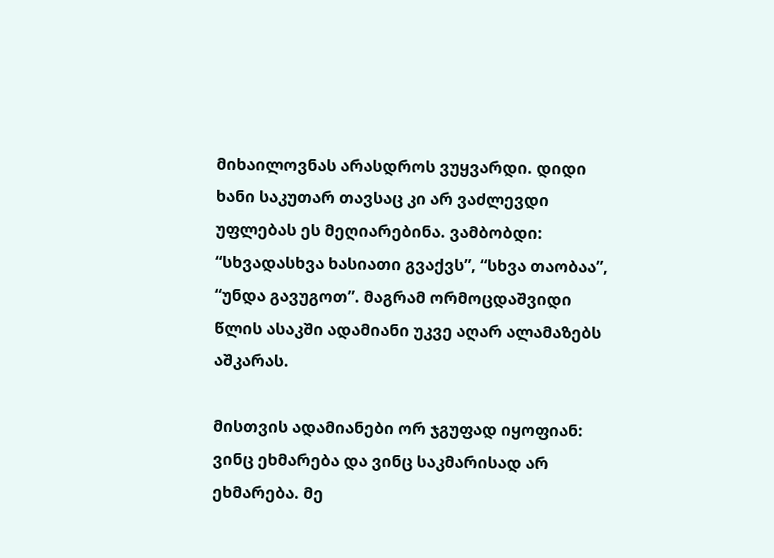მიხაილოვნას არასდროს ვუყვარდი. დიდი ხანი საკუთარ თავსაც კი არ ვაძლევდი უფლებას ეს მეღიარებინა. ვამბობდი: “სხვადასხვა ხასიათი გვაქვს”, “სხვა თაობაა”, “უნდა გავუგოთ”. მაგრამ ორმოცდაშვიდი წლის ასაკში ადამიანი უკვე აღარ ალამაზებს აშკარას.

მისთვის ადამიანები ორ ჯგუფად იყოფიან: ვინც ეხმარება და ვინც საკმარისად არ ეხმარება. მე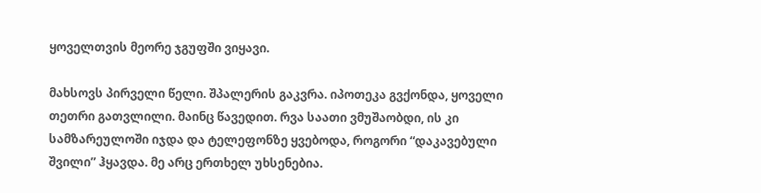ყოველთვის მეორე ჯგუფში ვიყავი.

მახსოვს პირველი წელი. შპალერის გაკვრა. იპოთეკა გვქონდა, ყოველი თეთრი გათვლილი. მაინც წავედით. რვა საათი ვმუშაობდი, ის კი სამზარეულოში იჯდა და ტელეფონზე ყვებოდა, როგორი “დაკავებული შვილი” ჰყავდა. მე არც ერთხელ უხსენებია.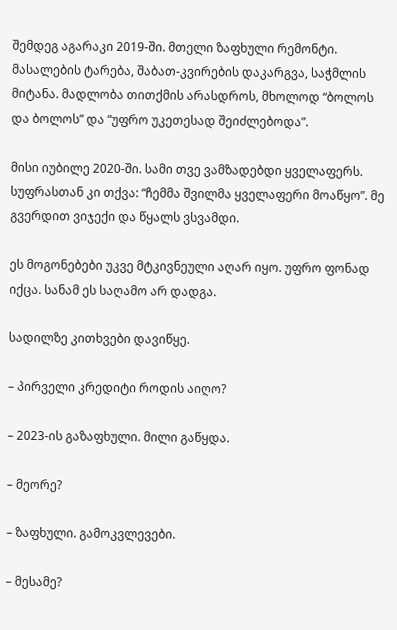შემდეგ აგარაკი 2019-ში. მთელი ზაფხული რემონტი. მასალების ტარება, შაბათ-კვირების დაკარგვა, საჭმლის მიტანა. მადლობა თითქმის არასდროს, მხოლოდ “ბოლოს და ბოლოს” და “უფრო უკეთესად შეიძლებოდა”.

მისი იუბილე 2020-ში. სამი თვე ვამზადებდი ყველაფერს. სუფრასთან კი თქვა: “ჩემმა შვილმა ყველაფერი მოაწყო”. მე გვერდით ვიჯექი და წყალს ვსვამდი.

ეს მოგონებები უკვე მტკივნეული აღარ იყო. უფრო ფონად იქცა. სანამ ეს საღამო არ დადგა.

სადილზე კითხვები დავიწყე.

– პირველი კრედიტი როდის აიღო?

– 2023-ის გაზაფხული. მილი გაწყდა.

– მეორე?

– ზაფხული. გამოკვლევები.

– მესამე?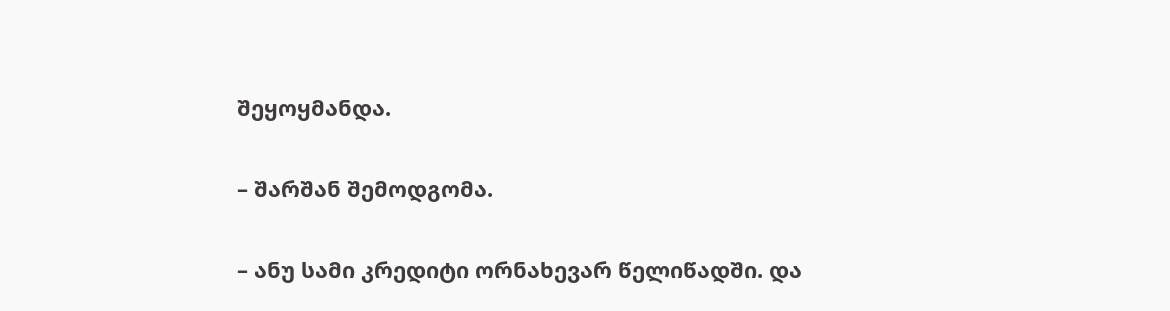შეყოყმანდა.

– შარშან შემოდგომა.

– ანუ სამი კრედიტი ორნახევარ წელიწადში. და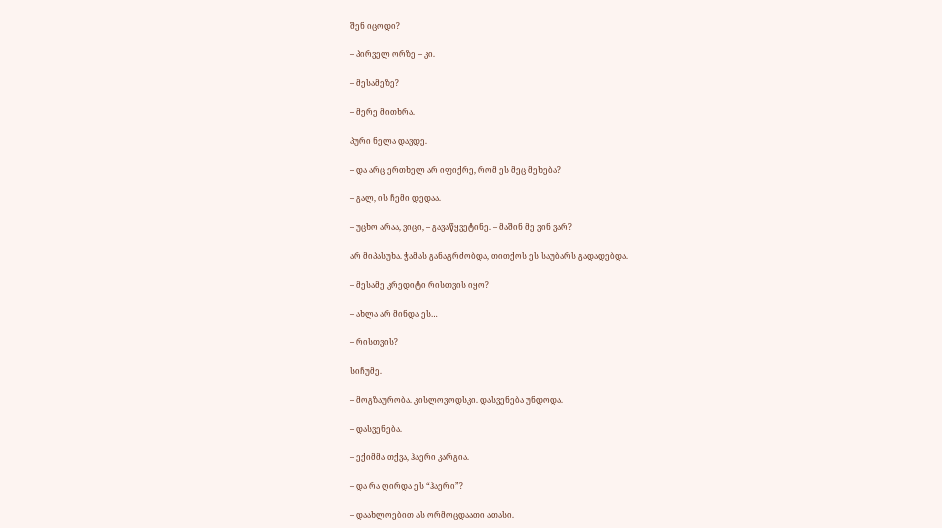შენ იცოდი?

– პირველ ორზე – კი.

– მესამეზე?

– მერე მითხრა.

პური ნელა დავდე.

– და არც ერთხელ არ იფიქრე, რომ ეს მეც მეხება?

– გალ, ის ჩემი დედაა.

– უცხო არაა, ვიცი, – გავაწყვეტინე. – მაშინ მე ვინ ვარ?

არ მიპასუხა. ჭამას განაგრძობდა, თითქოს ეს საუბარს გადადებდა.

– მესამე კრედიტი რისთვის იყო?

– ახლა არ მინდა ეს…

– რისთვის?

სიჩუმე.

– მოგზაურობა. კისლოვოდსკი. დასვენება უნდოდა.

– დასვენება.

– ექიმმა თქვა, ჰაერი კარგია.

– და რა ღირდა ეს “ჰაერი”?

– დაახლოებით ას ორმოცდაათი ათასი.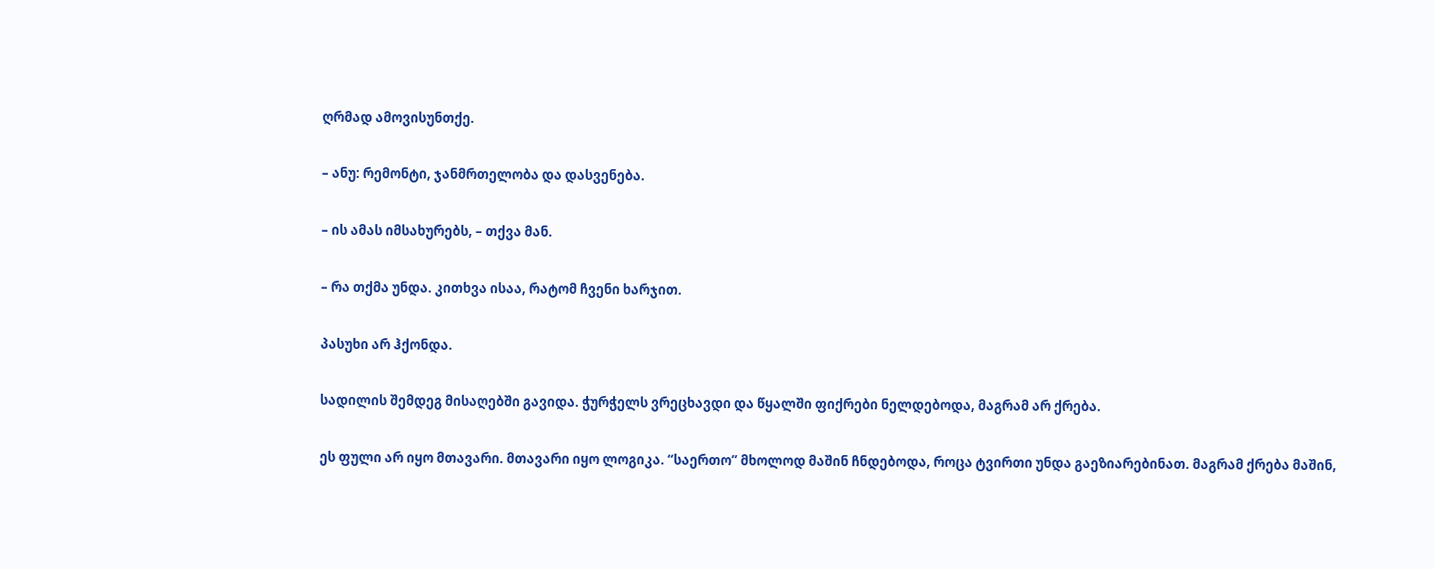ღრმად ამოვისუნთქე.

– ანუ: რემონტი, ჯანმრთელობა და დასვენება.

– ის ამას იმსახურებს, – თქვა მან.

– რა თქმა უნდა. კითხვა ისაა, რატომ ჩვენი ხარჯით.

პასუხი არ ჰქონდა.

სადილის შემდეგ მისაღებში გავიდა. ჭურჭელს ვრეცხავდი და წყალში ფიქრები ნელდებოდა, მაგრამ არ ქრება.

ეს ფული არ იყო მთავარი. მთავარი იყო ლოგიკა. “საერთო” მხოლოდ მაშინ ჩნდებოდა, როცა ტვირთი უნდა გაეზიარებინათ. მაგრამ ქრება მაშინ,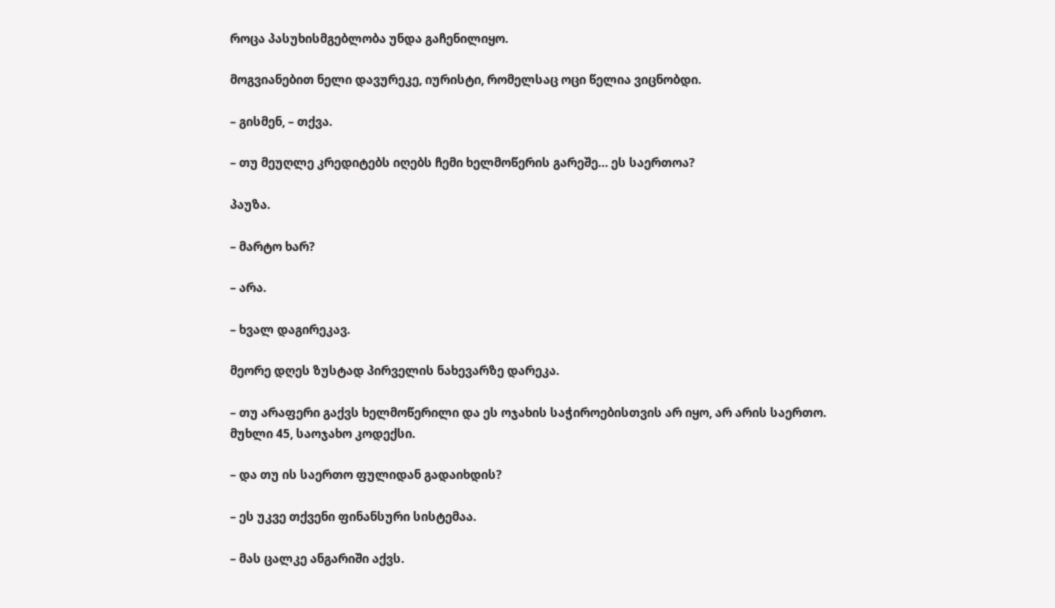როცა პასუხისმგებლობა უნდა გაჩენილიყო.

მოგვიანებით ნელი დავურეკე, იურისტი, რომელსაც ოცი წელია ვიცნობდი.

– გისმენ, – თქვა.

– თუ მეუღლე კრედიტებს იღებს ჩემი ხელმოწერის გარეშე… ეს საერთოა?

პაუზა.

– მარტო ხარ?

– არა.

– ხვალ დაგირეკავ.

მეორე დღეს ზუსტად პირველის ნახევარზე დარეკა.

– თუ არაფერი გაქვს ხელმოწერილი და ეს ოჯახის საჭიროებისთვის არ იყო, არ არის საერთო. მუხლი 45, საოჯახო კოდექსი.

– და თუ ის საერთო ფულიდან გადაიხდის?

– ეს უკვე თქვენი ფინანსური სისტემაა.

– მას ცალკე ანგარიში აქვს.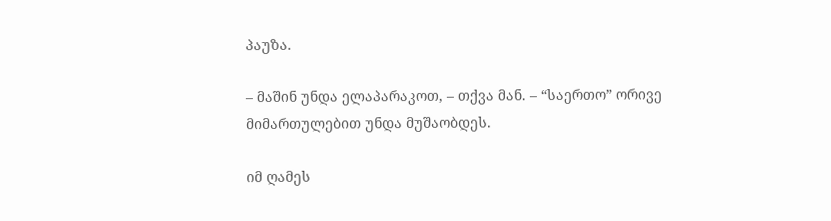პაუზა.

– მაშინ უნდა ელაპარაკოთ, – თქვა მან. – “საერთო” ორივე მიმართულებით უნდა მუშაობდეს.

იმ ღამეს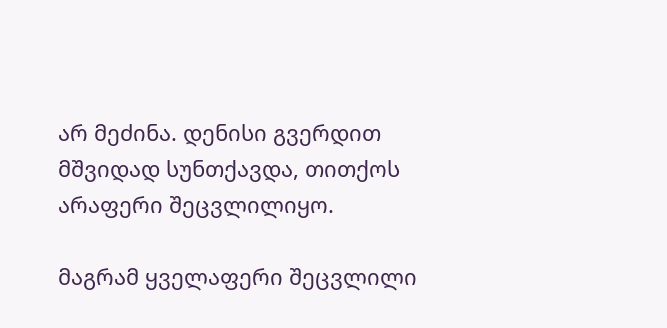არ მეძინა. დენისი გვერდით მშვიდად სუნთქავდა, თითქოს არაფერი შეცვლილიყო.

მაგრამ ყველაფერი შეცვლილი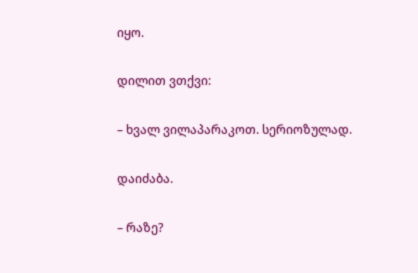იყო.

დილით ვთქვი:

– ხვალ ვილაპარაკოთ. სერიოზულად.

დაიძაბა.

– რაზე?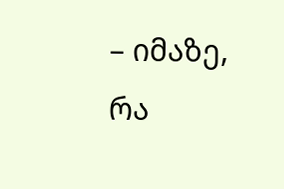– იმაზე, რა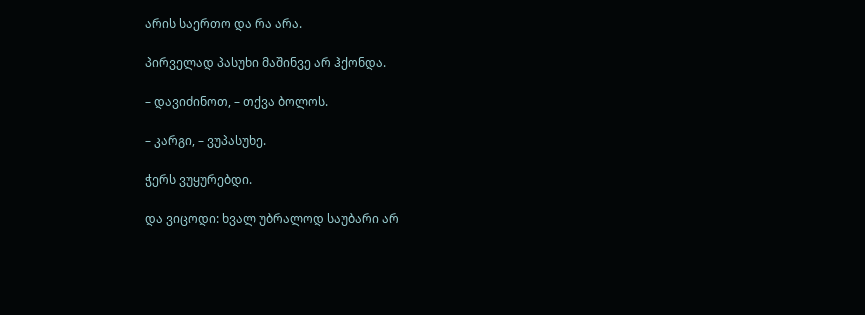არის საერთო და რა არა.

პირველად პასუხი მაშინვე არ ჰქონდა.

– დავიძინოთ, – თქვა ბოლოს.

– კარგი, – ვუპასუხე.

ჭერს ვუყურებდი.

და ვიცოდი: ხვალ უბრალოდ საუბარი არ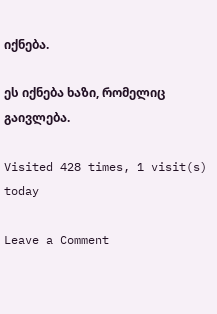იქნება.

ეს იქნება ხაზი, რომელიც გაივლება.

Visited 428 times, 1 visit(s) today

Leave a Comment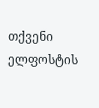თქვენი ელფოსტის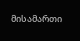მისამართი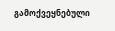გამოქვეყნებული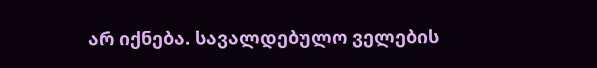არ იქნება. სავალდებულო ველების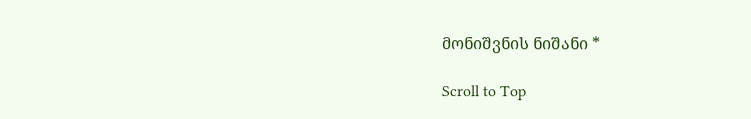მონიშვნის ნიშანი *

Scroll to Top